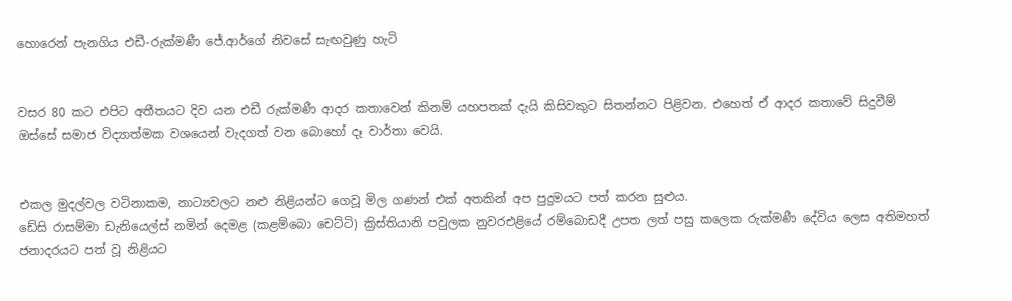හොරෙන් පැනගිය එඩී-රුක්මණී ජේ.ආර්ගේ නිවසේ සැඟවුණු හැටි


වසර 80 කට එපිට අතීතයට දිව යන එඩී රුක්මණී ආදර කතාවෙන් කිනම් යහපතක් දැයි කිසිවකුට සිතන්නට පිළිවන. එහෙත් ඒ ආදර කතාවේ සිදුවීම් ඔස්සේ සමාජ විද්‍යාත්මක වශයෙන් වැදගත් වන බොහෝ දෑ වාර්තා වෙයි.


එකල මුදල්වල වටිනාකම, නාට්‍යවලට නළු නිළියන්ට ගෙවූ මිල ගණන් එක් අතකින් අප පුදුමයට පත් කරන සුළුය.
ඩේසි රාසම්මා ඩැනියෙල්ස් නමින් දෙමළ (කළම්බො චෙට්ටි) ක්‍රිස්තියානි පවුලක නුවරඑළියේ රම්බොඩදී උපත ලත් පසු කලෙක රුක්මණී දේවිය ලෙස අතිමහත් ජනාදරයට පත් වූ නිළියට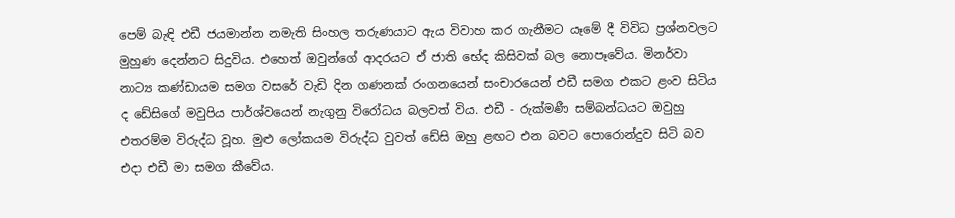පෙම් බැඳි එඩී ජයමාන්න නමැති සිංහල තරුණයාට ඇය විවාහ කර ගැනීමට යෑමේ දී විවිධ ප්‍රශ්නවලට මුහුණ දෙන්නට සිදුවිය. එහෙත් ඔවුන්ගේ ආදරයට ඒ ජාති භේද කිසිවක් බල නොපෑවේය. මිනර්වා නාට්‍ය කණ්ඩායම සමග වසරේ වැඩි දින ගණනක් රංගනයෙන් සංචාරයෙන් එඩී සමග එකට ළංව සිටිය ද ඩේසිගේ මවුපිය පාර්ශ්වයෙන් නැගුනු විරෝධය බලවත් විය. එඩී - රුක්මණී සම්බන්ධයට ඔවුහු එතරම්ම විරුද්ධ වූහ. මුළු ලෝකයම විරුද්ධ වුවත් ඩේසි ඔහු ළඟට එන බවට පොරොන්දුව සිටි බව එදා එඩී මා සමග කීවේය.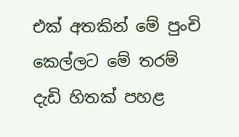එක් අතකින් මේ පුංචි කෙල්ලට මේ තරම් දැඩි හිතක් පහළ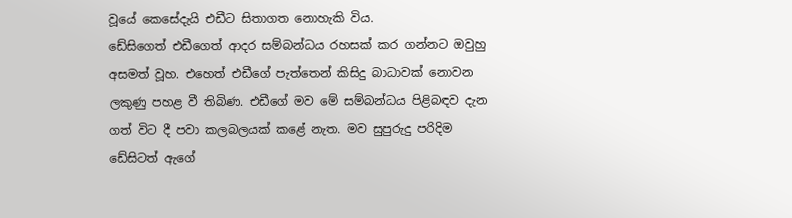වූයේ කෙසේදැයි එඩීට සිතාගත නොහැකි විය.
ඩේසිගෙත් එඩීගෙත් ආදර සම්බන්ධය රහසක් කර ගන්නට ඔවුහු අසමත් වූහ. එහෙත් එඩීගේ පැත්තෙන් කිසිදු බාධාවක් නොවන ලකුණු පහළ වී තිබිණ. එඩීගේ මව මේ සම්බන්ධය පිළිබඳව දැන ගත් විට දී පවා කලබලයක් කළේ නැත. මව සුපුරුදු පරිදිම ඩේසිටත් ඇගේ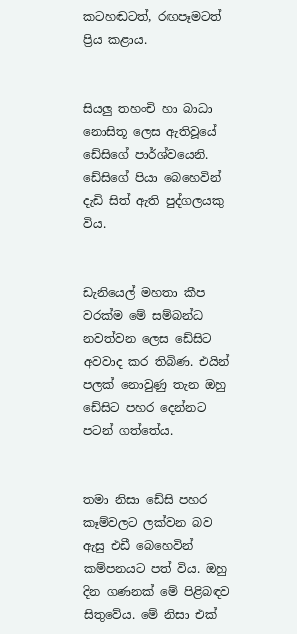කටහඬටත්, රඟපෑමටත් ප්‍රිය කළාය.


සියලු තහංචි හා බාධා නොසිතූ ලෙස ඇතිවූයේ ඩේසිගේ පාර්ශ්වයෙනි. ඩේසිගේ පියා බෙහෙවින් දැඩි සිත් ඇති පුද්ගලයකු විය.


ඩැනියෙල් මහතා කීප වරක්ම මේ සම්බන්ධ නවත්වන ලෙස ඩේසිට අවවාද කර තිබිණ. එයින් පලක් නොවුණු තැන ඔහු ඩේසිට පහර දෙන්නට පටන් ගත්තේය.


තමා නිසා ඩේසි පහර කෑම්වලට ලක්වන බව ඇසු එඩී බෙහෙවින් කම්පනයට පත් විය. ඔහු දින ගණනක් මේ පිළිබඳව සිතුවේය. මේ නිසා එක්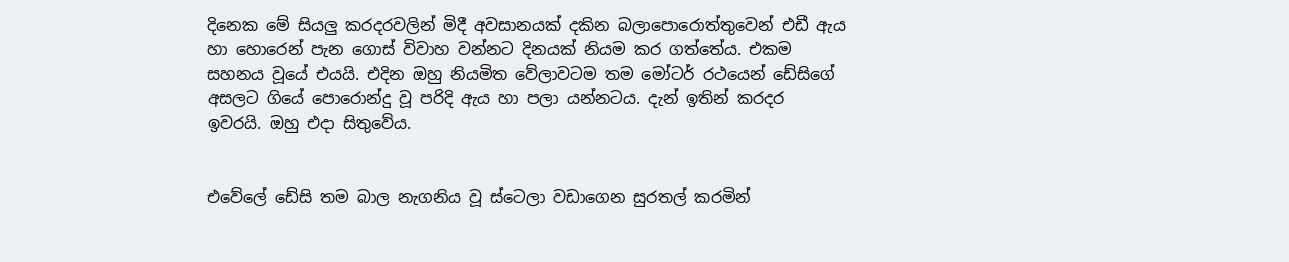දිනෙක මේ සියලු කරදරවලින් මිදී අවසානයක් දකින බලාපොරොත්තුවෙන් එඩී ඇය හා හොරෙන් පැන ගොස් විවාහ වන්නට දිනයක් නියම කර ගත්තේය. එකම සහනය වූයේ එයයි. එදින ඔහු නියමිත වේලාවටම තම මෝටර් රථයෙන් ඩේසිගේ අසලට ගියේ පොරොන්දු වූ පරිදි ඇය හා පලා යන්නටය. දැන් ඉතින් කරදර ඉවරයි. ඔහු එදා සිතුවේය.


එවේලේ ඩේසි තම බාල නැගනිය වූ ස්ටෙලා වඩාගෙන සුරතල් කරමින්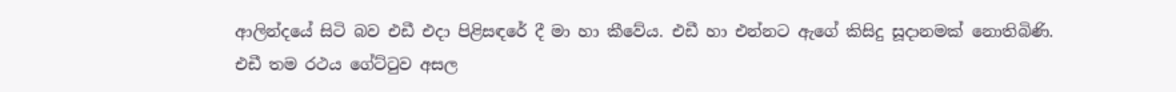ආලින්දයේ සිටි බව එඩී එදා පිළිසඳරේ දී මා හා කීවේය. එඩී හා එන්නට ඇගේ කිසිදු සූදානමක් නොතිබිණි.
එඩී තම රථය ගේට්ටුව අසල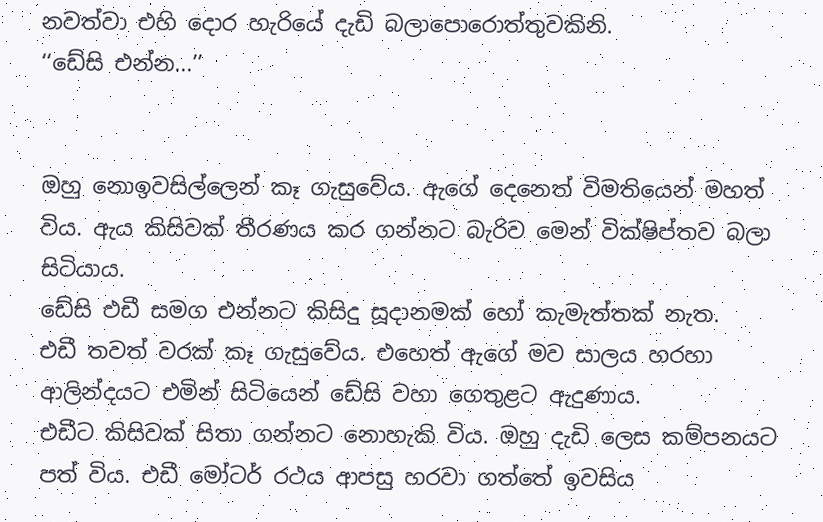නවත්වා එහි දොර හැරියේ දැඩි බලාපොරොත්තුවකිනි.
‘‘ඩේසි එන්න...’’


ඔහු නොඉවසිල්ලෙන් කෑ ගැසුවේය. ඇගේ දෙනෙත් විමතියෙන් මහත් විය. ඇය කිසිවක් තීරණය කර ගන්නට බැරිව මෙන් වික්ෂිප්තව බලා සිටියාය.
ඩේසි එඩී සමග එන්නට කිසිදු සූදානමක් හෝ කැමැත්තක් නැත.
එඩී තවත් වරක් කෑ ගැසුවේය. එහෙත් ඇගේ මව සාලය හරහා ආලින්දයට එමින් සිටියෙන් ඩේසි වහා ගෙතුළට ඇදුණාය.
එඩීට කිසිවක් සිතා ගන්නට නොහැකි විය. ඔහු දැඩි ලෙස කම්පනයට පත් විය. එඩී මෝටර් රථය ආපසු හරවා ගත්තේ ඉවසිය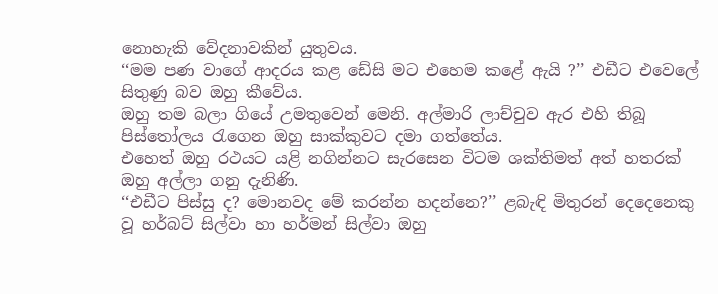නොහැකි වේදනාවකින් යුතුවය.
‘‘මම පණ වාගේ ආදරය කළ ඩේසි මට එහෙම කළේ ඇයි ?’’ එඩීට එවෙලේ සිතුණු බව ඔහු කීවේය.
ඔහු තම බලා ගියේ උමතුවෙන් මෙනි. අල්මාරි ලාච්චුව ඇර එහි තිබූ පිස්තෝලය රැගෙන ඔහු සාක්කුවට දමා ගත්තේය.
එහෙත් ඔහු රථයට යළි නගින්නට සැරසෙන විටම ශක්තිමත් අත් හතරක් ඔහු අල්ලා ගනු දැනිණි.
‘‘එඩීට පිස්සු ද? මොනවද මේ කරන්න හදන්නෙ?’’ ළබැඳි මිතුරන් දෙදෙනෙකු වූ හර්බට් සිල්වා හා හර්මන් සිල්වා ඔහු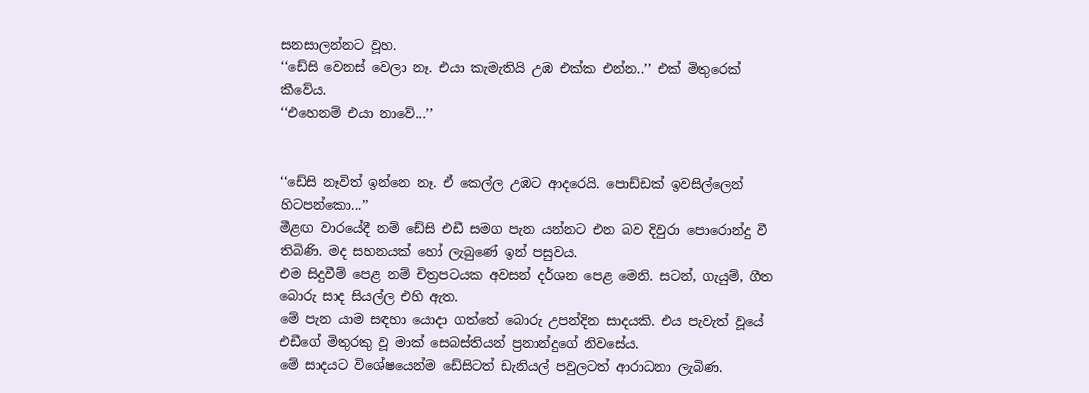සනසාලන්නට වූහ.
‘‘ඩේසි වෙනස් වෙලා නෑ. එයා කැමැතියි උඹ එක්ක එන්න..’’ එක් මිතුරෙක් කීවේය.
‘‘එහෙනම් එයා නාවේ...’’


‘‘ඩේසි නෑවිත් ඉන්නෙ නෑ. ඒ කෙල්ල උඹට ආදරෙයි. පොඩ්ඩක් ඉවසිල්ලෙන් හිටපන්කො...’’
මීළඟ වාරයේදී නම් ඩේසි එඩී සමග පැන යන්නට එන බව දිවුරා පොරොන්දු වී තිබිණි. මද සහනයක් හෝ ලැබුණේ ඉන් පසුවය.
එම සිදුවීම් පෙළ නම් චිත්‍රපටයක අවසන් දර්ශන පෙළ මෙනි. සටන්, ගැයුම්, ගීත බොරු සාද සියල්ල එහි ඇත.
මේ පැන යාම සඳහා යොදා ගත්තේ බොරු උපන්දින සාදයකි. එය පැවැත් වූයේ එඩීගේ මිතුරකු වූ මාක් සෙබස්තියන් ප්‍රනාන්දුගේ නිවසේය.
මේ සාදයට විශේෂයෙන්ම ඩේසිටත් ඩැනියල් පවුලටත් ආරාධනා ලැබිණ.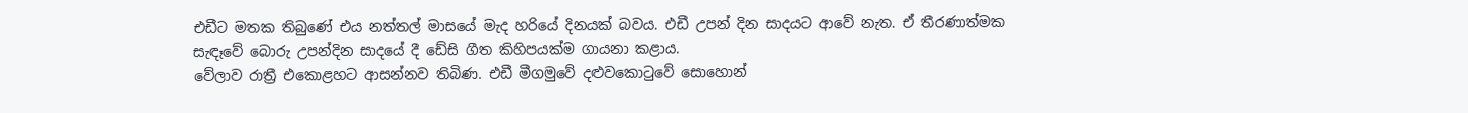එඩීට මතක තිබුණේ එය නත්තල් මාසයේ මැද හරියේ දිනයක් බවය. එඩී උපන් දින සාදයට ආවේ නැත. ඒ තීරණාත්මක සැඳෑවේ බොරු උපන්දින සාදයේ දී ඩේසි ගීත කිහිපයක්ම ගායනා කළාය.
වේලාව රාත්‍රී එකොළහට ආසන්නව තිබිණ. එඩී මීගමුවේ දළුවකොටුවේ සොහොන්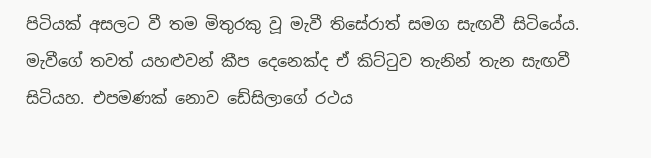පිටියක් අසලට වී තම මිතුරකු වූ මැවී තිසේරාත් සමග සැඟවී සිටියේය.
මැවීගේ තවත් යහළුවන් කීප දෙනෙක්ද ඒ කිට්ටුව තැනින් තැන සැඟවී සිටියහ. එපමණක් නොව ඩේසිලාගේ රථය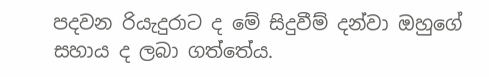පදවන රියැදුරාට ද මේ සිදුවීම් දන්වා ඔහුගේ සහාය ද ලබා ගත්තේය.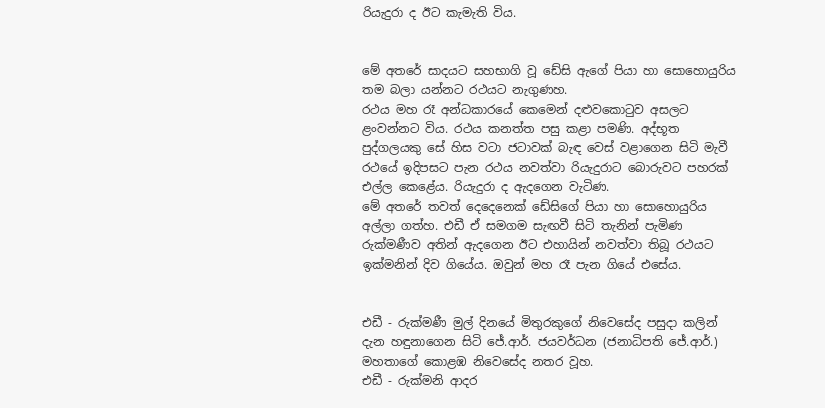රියැදුරා ද ඊට කැමැති විය.


මේ අතරේ සාදයට සහභාගි වූ ඩේසි ඇගේ පියා හා සොහොයුරිය තම බලා යන්නට රථයට නැගුණහ.
රථය මහ රෑ අන්ධකාරයේ කෙමෙන් දළුවකොටුව අසලට ළංවන්නට විය. රථය කනත්ත පසු කළා පමණි. අද්භූත පුද්ගලයකු සේ හිස වටා ජටාවක් බැඳ වෙස් වළාගෙන සිටි මැවී රථයේ ඉදිපසට පැන රථය නවත්වා රියැදුරාට බොරුවට පහරක් එල්ල කෙළේය. රියැදුරා ද ඇදගෙන වැටිණ.
මේ අතරේ තවත් දෙදෙනෙක් ඩේසිගේ පියා හා සොහොයුරිය අල්ලා ගත්හ. එඩී ඒ සමගම සැඟවී සිටි තැනින් පැමිණ රුක්මණීව අතින් ඇදගෙන ඊට එහායින් නවත්වා තිබූ රථයට ඉක්මනින් දිව ගියේය. ඔවුන් මහ රෑ පැන ගියේ එසේය.


එඩී - රුක්මණී මුල් දිනයේ මිතුරකුගේ නිවෙසේද පසුදා කලින් දැන හඳුනාගෙන සිටි ජේ.ආර්. ජයවර්ධන (ජනාධිපති ජේ.ආර්.) මහතාගේ කොළඹ නිවෙසේද නතර වූහ.
එඩී - රුක්මනි ආදර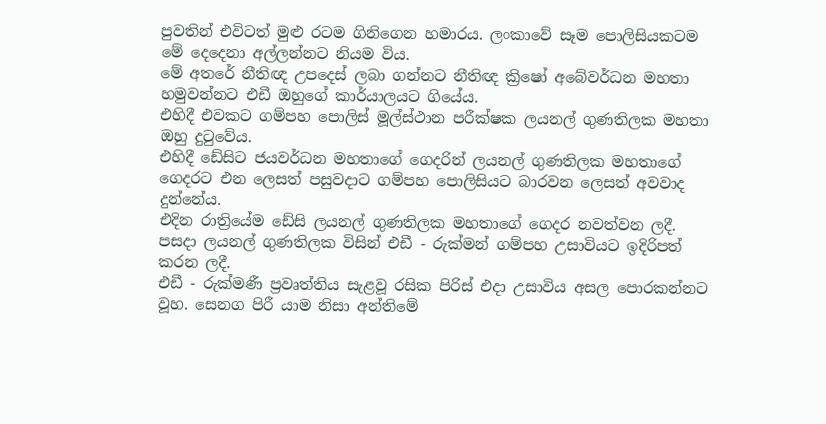පුවතින් එවිටත් මුළු රටම ගිනිගෙන හමාරය. ලංකාවේ සෑම පොලිසියකටම මේ දෙදෙනා අල්ලන්නට නියම විය.
මේ අතරේ නීතිඥ උපදෙස් ලබා ගන්නට නීතිඥ ක්‍රිෂෝ අබේවර්ධන මහතා හමුවන්නට එඩී ඔහුගේ කාර්යාලයට ගියේය.
එහිදී එවකට ගම්පහ පොලිස් මූල්ස්ථාන පරීක්ෂක ලයනල් ගුණතිලක මහතා ඔහු දුටුවේය.
එහිදී ඩේසිට ජයවර්ධන මහතාගේ ගෙදරින් ලයනල් ගුණතිලක මහතාගේ ගෙදරට එන ලෙසත් පසුවදාට ගම්පහ පොලිසියට බාරවන ලෙසත් අවවාද දුන්නේය.
එදින රාත්‍රියේම ඩේසි ලයනල් ගුණතිලක මහතාගේ ගෙදර නවත්වන ලදී.
පසදා ලයනල් ගුණතිලක විසින් එඩී - රුක්මන් ගම්පහ උසාවියට ඉදිරිපත් කරන ලදී.
එඩී - රුක්මණී ප්‍රවෘත්තිය සැළවූ රසික පිරිස් එදා උසාවිය අසල පොරකන්නට වූහ. සෙනග පිරී යාම නිසා අන්තිමේ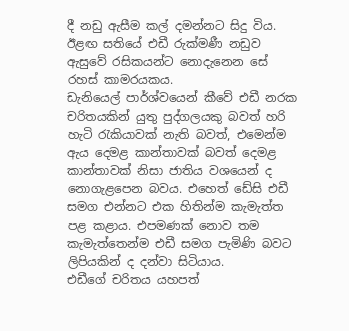දී නඩු ඇසීම කල් දමන්නට සිදු විය.
ඊළඟ සතියේ එඩී රුක්මණී නඩුව ඇසුවේ රසිකයන්ට නොදැනෙන සේ රහස් කාමරයකය.
ඩැනියෙල් පාර්ශ්වයෙන් කීවේ එඩී නරක චරිතයකින් යුතු පුද්ගලයකු බවත් හරි හැටි රැකියාවක් නැති බවත්, එමෙන්ම ඇය දෙමළ කාන්තාවක් බවත් දෙමළ කාන්තාවක් නිසා ජාතිය වශයෙන් ද නොගැළපෙන බවය. එහෙත් ඩේසි එඩී සමග එන්නට එක හිතින්ම කැමැත්ත පළ කළාය. එපමණක් නොව තම කැමැත්තෙන්ම එඩී සමග පැමිණි බවට ලිපියකින් ද දන්වා සිටියාය.
එඩීගේ චරිතය යහපත්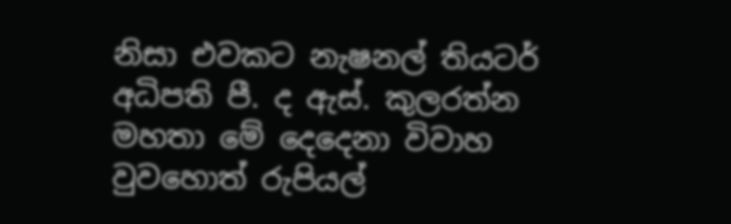නිසා එවකට නැෂනල් තියටර් අධිපති පී. ද ඇස්. කුලරත්න මහතා මේ දෙදෙනා විවාහ වුවහොත් රුපියල්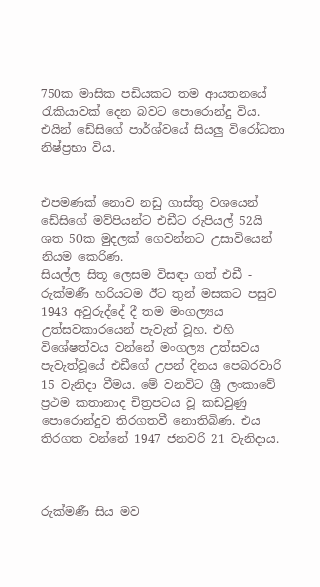750ක මාසික පඩියකට තම ආයතනයේ රැකියාවක් දෙන බවට පොරොන්දු විය. එයින් ඩේසිගේ පාර්ශ්වයේ සියලු විරෝධතා නිෂ්ප්‍රභා විය.


එපමණක් නොව නඩු ගාස්තු වශයෙන් ඩේසිගේ මව්පියන්ට එඩීට රුපියල් 52යි ශත 50ක මුදලක් ගෙවන්නට උසාවියෙන් නියම කෙරිණ.
සියල්ල සිතූ ලෙසම විසඳා ගත් එඩී - රුක්මණී හරියටම ඊට තුන් මසකට පසුව 1943 අවුරුද්දේ දී තම මංගල්‍යය උත්සවකාරයෙන් පැවැත් වූහ. එහි විශේෂත්වය වන්නේ මංගල්‍ය උත්සවය පැවැත්වූයේ එඩීගේ උපන් දිනය පෙබරවාරි 15 වැනිදා වීමය. මේ වනවිට ශ්‍රී ලංකාවේ ප්‍රථම කතානාද චිත්‍රපටය වූ කඩවුණු පොරොන්දුව තිරගතවී නොතිබිණ. එය තිරගත වන්නේ 1947 ජනවරි 21 වැනිදාය.



රුක්මණී සිය මව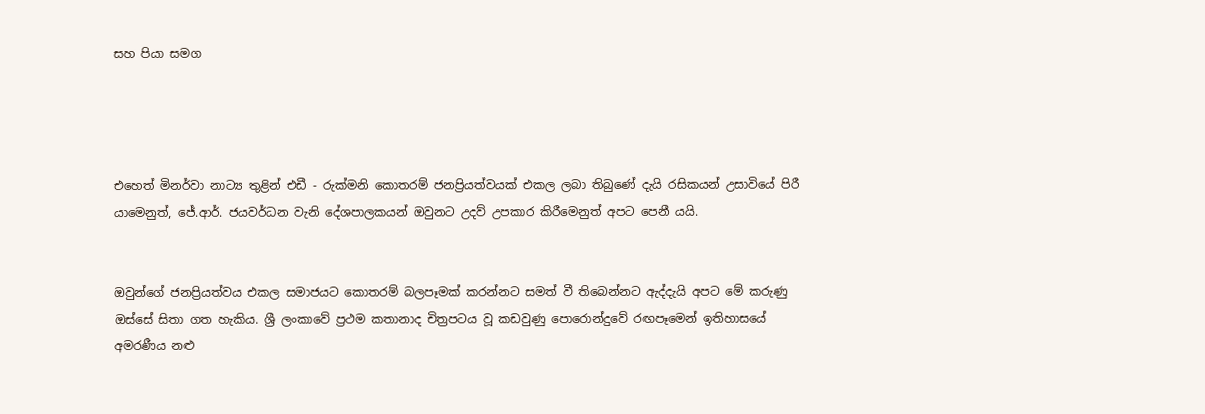සහ පියා සමග




එහෙත් මිනර්වා නාට්‍ය තුළින් එඩී - රුක්මනි කොතරම් ජනප්‍රියත්වයක් එකල ලබා තිබුණේ දැයි රසිකයන් උසාවියේ පිරී යාමෙනුත්, ජේ.ආර්. ජයවර්ධන වැනි දේශපාලකයන් ඔවුනට උදව් උපකාර කිරීමෙනුත් අපට පෙනී යයි.


ඔවුන්ගේ ජනප්‍රියත්වය එකල සමාජයට කොතරම් බලපෑමක් කරන්නට සමත් වී තිබෙන්නට ඇද්දැයි අපට මේ කරුණු ඔස්සේ සිතා ගත හැකිය. ශ්‍රී ලංකාවේ ප්‍රථම කතානාද චිත්‍රපටය වූ කඩවුණු පොරොන්දුවේ රඟපෑමෙන් ඉතිහාසයේ අමරණීය නළු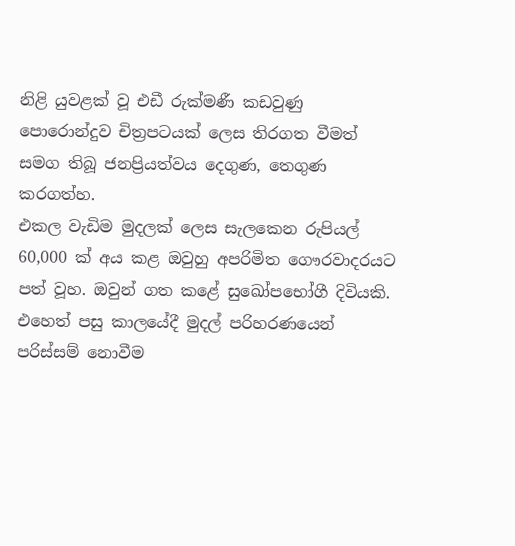නිළි යුවළක් වූ එඩී රුක්මණී කඩවුණු පොරොන්දුව චිත්‍රපටයක් ලෙස තිරගත වීමත් සමග තිබූ ජනප්‍රියත්වය දෙගුණ, තෙගුණ කරගත්හ.
එකල වැඩිම මුදලක් ලෙස සැලකෙන රුපියල් 60,000 ක් අය කළ ඔවුහු අපරිමිත ගෞරවාදරයට පත් වූහ. ඔවුන් ගත කළේ සුඛෝපභෝගී දිවියකි. එහෙත් පසු කාලයේදී මුදල් පරිහරණයෙන් පරිස්සම් නොවීම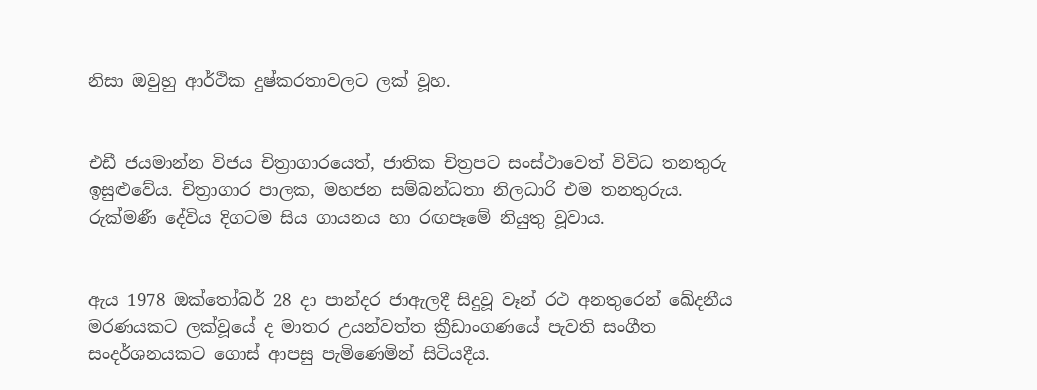නිසා ඔවුහු ආර්ථික දුෂ්කරතාවලට ලක් වූහ.


එඩී ජයමාන්න විජය චිත්‍රාගාරයෙත්, ජාතික චිත්‍රපට සංස්ථාවෙත් විවිධ තනතුරු ඉසුළුවේය. චිත්‍රාගාර පාලක, මහජන සම්බන්ධතා නිලධාරි එම තනතුරුය.
රුක්මණී දේවිය දිගටම සිය ගායනය හා රඟපෑමේ නියුතු වූවාය.


ඇය 1978 ඔක්තෝබර් 28 දා පාන්දර ජාඇලදී සිදුවූ වෑන් රථ අනතුරෙන් ඛේදනීය මරණයකට ලක්වූයේ ද මාතර උයන්වත්ත ක්‍රීඩාංගණයේ පැවති සංගීත සංදර්ශනයකට ගොස් ආපසු පැමිණෙමින් සිටියදීය.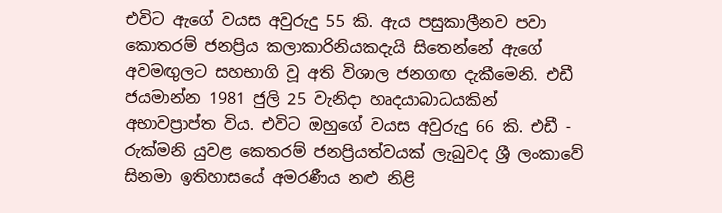එවිට ඇගේ වයස අවුරුදු 55 කි. ඇය පසුකාලීනව පවා කොතරම් ජනප්‍රිය කලාකාරිනියකදැයි සිතෙන්නේ ඇගේ අවමඟුලට සහභාගි වූ අති විශාල ජනගඟ දැකීමෙනි. එඩී ජයමාන්න 1981 ජුලි 25 වැනිදා හෘදයාබාධයකින් අභාවප්‍රාප්ත විය. එවිට ඔහුගේ වයස අවුරුදු 66 කි. එඩී - රුක්මනි යුවළ කෙතරම් ජනප්‍රියත්වයක් ලැබුවද ශ්‍රී ලංකාවේ සිනමා ඉතිහාසයේ අමරණීය නළු නිළි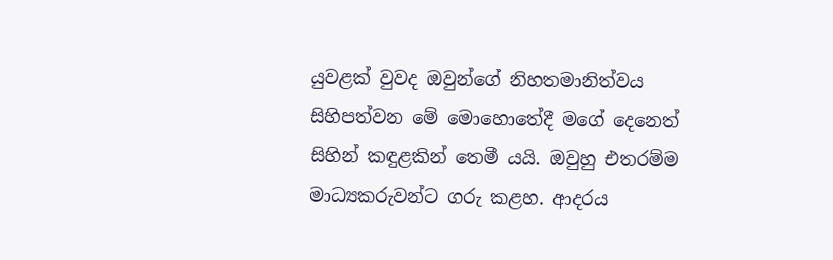යුවළක් වුවද ඔවුන්ගේ නිහතමානිත්වය සිහිපත්වන මේ මොහොතේදී මගේ දෙනෙත් සිහින් කඳුළකින් තෙමී යයි. ඔවුහු එතරම්ම මාධ්‍යකරුවන්ට ගරු කළහ. ආදරය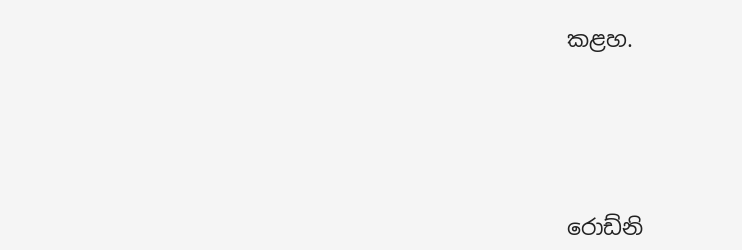කළහ.





රොඩ්නි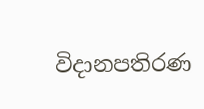විදානපතිරණ